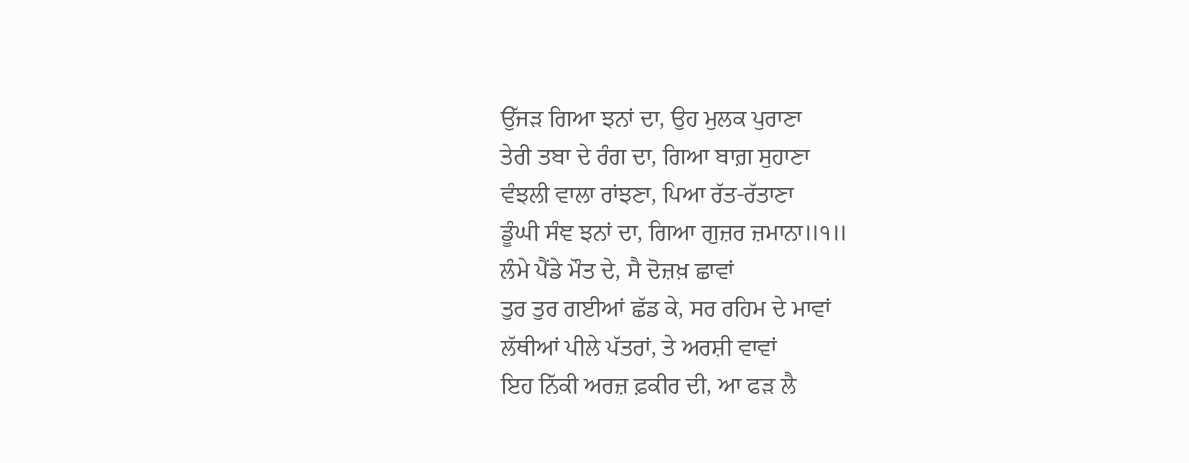ਉੱਜੜ ਗਿਆ ਝਨਾਂ ਦਾ, ਉਹ ਮੁਲਕ ਪੁਰਾਣਾ
ਤੇਰੀ ਤਬਾ ਦੇ ਰੰਗ ਦਾ, ਗਿਆ ਬਾਗ਼ ਸੁਹਾਣਾ
ਵੰਝਲੀ ਵਾਲਾ ਰਾਂਝਣਾ, ਪਿਆ ਰੱਤ-ਰੱਤਾਣਾ
ਡੂੰਘੀ ਸੰਞ ਝਨਾਂ ਦਾ, ਗਿਆ ਗੁਜ਼ਰ ਜ਼ਮਾਨਾ॥੧॥
ਲੰਮੇ ਪੈਂਡੇ ਮੌਤ ਦੇ, ਸੈ ਦੋਜ਼ਖ਼ ਛਾਵਾਂ
ਤੁਰ ਤੁਰ ਗਈਆਂ ਛੱਡ ਕੇ, ਸਰ ਰਹਿਮ ਦੇ ਮਾਵਾਂ
ਲੱਥੀਆਂ ਪੀਲੇ ਪੱਤਰਾਂ, ਤੇ ਅਰਸ਼ੀ ਵਾਵਾਂ
ਇਹ ਨਿੱਕੀ ਅਰਜ਼ ਫ਼ਕੀਰ ਦੀ, ਆ ਫੜ ਲੈ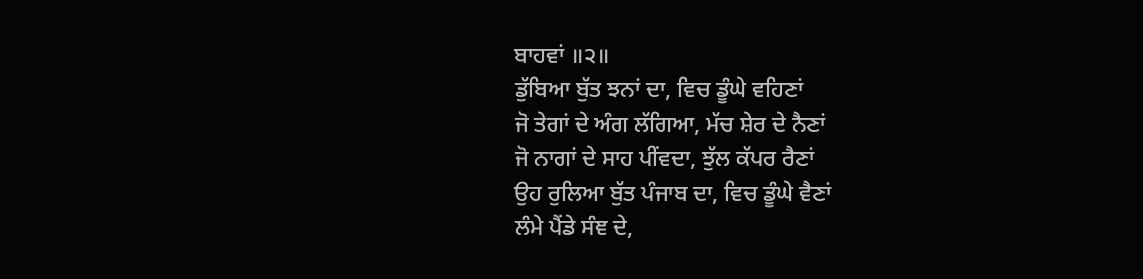ਬਾਹਵਾਂ ॥੨॥
ਡੁੱਬਿਆ ਬੁੱਤ ਝਨਾਂ ਦਾ, ਵਿਚ ਡੂੰਘੇ ਵਹਿਣਾਂ
ਜੋ ਤੇਗਾਂ ਦੇ ਅੰਗ ਲੱਗਿਆ, ਮੱਚ ਸ਼ੇਰ ਦੇ ਨੈਣਾਂ
ਜੋ ਨਾਗਾਂ ਦੇ ਸਾਹ ਪੀਂਵਦਾ, ਝੁੱਲ ਕੱਪਰ ਰੈਣਾਂ
ਉਹ ਰੁਲਿਆ ਬੁੱਤ ਪੰਜਾਬ ਦਾ, ਵਿਚ ਡੂੰਘੇ ਵੈਣਾਂ
ਲੰਮੇ ਪੈਂਡੇ ਸੰਞ ਦੇ,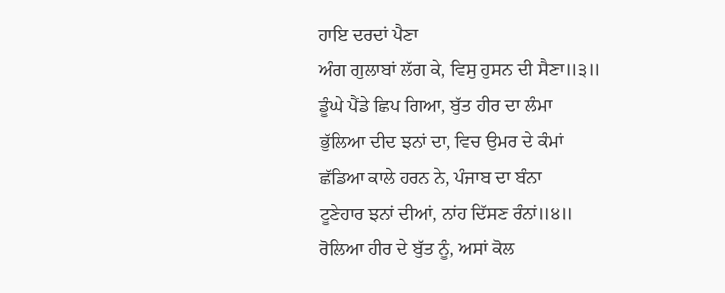ਹਾਇ ਦਰਦਾਂ ਪੈਣਾ
ਅੰਗ ਗੁਲਾਬਾਂ ਲੱਗ ਕੇ, ਵਿਸੁ ਹੁਸਨ ਦੀ ਸੈਣਾ॥੩॥
ਡੂੰਘੇ ਪੈਂਡੇ ਛਿਪ ਗਿਆ, ਬੁੱਤ ਹੀਰ ਦਾ ਲੰਮਾ
ਭੁੱਲਿਆ ਦੀਦ ਝਨਾਂ ਦਾ, ਵਿਚ ਉਮਰ ਦੇ ਕੰਮਾਂ
ਛੱਡਿਆ ਕਾਲੇ ਹਰਨ ਨੇ, ਪੰਜਾਬ ਦਾ ਬੰਨਾ
ਟੂਣੇਹਾਰ ਝਨਾਂ ਦੀਆਂ, ਨਾਂਹ ਦਿੱਸਣ ਰੰਨਾਂ॥੪॥
ਰੋਲਿਆ ਹੀਰ ਦੇ ਬੁੱਤ ਨੂੰ, ਅਸਾਂ ਕੋਲ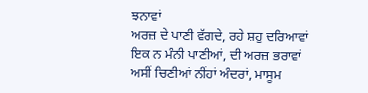ਝਨਾਵਾਂ
ਅਰਜ਼ ਦੇ ਪਾਣੀ ਵੱਗਦੇ, ਰਹੇ ਸ਼ਹੁ ਦਰਿਆਵਾਂ
ਇਕ ਨ ਮੰਨੀ ਪਾਣੀਆਂ, ਦੀ ਅਰਜ਼ ਭਰਾਵਾਂ
ਅਸੀਂ ਚਿਣੀਆਂ ਨੀਂਹਾਂ ਅੰਦਰਾਂ, ਮਾਸੂਮ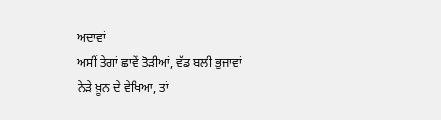ਅਦਾਵਾਂ
ਅਸੀਂ ਤੇਗਾਂ ਛਾਵੇਂ ਤੋੜੀਆਂ, ਵੱਡ ਬਲੀ ਭੁਜਾਵਾਂ
ਨੇੜੇ ਖ਼ੂਨ ਦੇ ਵੇਖਿਆ, ਤਾਂ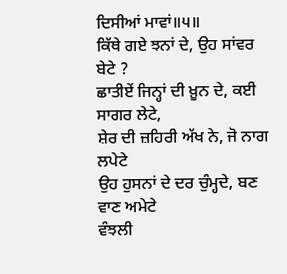ਦਿਸੀਆਂ ਮਾਵਾਂ॥੫॥
ਕਿੱਥੇ ਗਏ ਝਨਾਂ ਦੇ, ਉਹ ਸਾਂਵਰ ਬੇਟੇ ?
ਛਾਤੀਏਂ ਜਿਨ੍ਹਾਂ ਦੀ ਖ਼ੂਨ ਦੇ, ਕਈ ਸਾਗਰ ਲੇਟੇ,
ਸ਼ੇਰ ਦੀ ਜ਼ਹਿਰੀ ਅੱਖ ਨੇ, ਜੋ ਨਾਗ ਲਪੇਟੇ
ਉਹ ਹੁਸਨਾਂ ਦੇ ਦਰ ਚੁੰਮ੍ਹਦੇ, ਬਣ ਵਾਣ ਅਮੇਟੇ
ਵੰਝਲੀ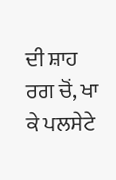ਦੀ ਸ਼ਾਹ ਰਗ ਚੋਂ, ਖਾ ਕੇ ਪਲਸੇਟੇ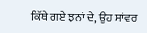ਕਿੱਥੇ ਗਏ ਝਨਾਂ ਦੇ, ਉਹ ਸਾਂਵਰ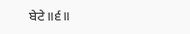ਬੇਟੇ॥੬॥